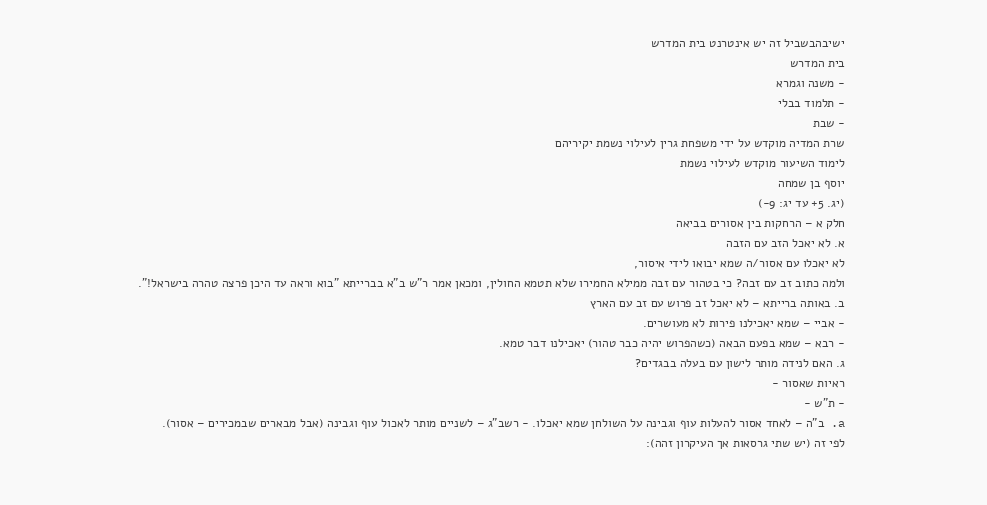ישיבהבשביל זה יש אינטרנט בית המדרש
בית המדרש
- משנה וגמרא
- תלמוד בבלי
- שבת
שרת המדיה מוקדש על ידי משפחת גרין לעילוי נשמת יקיריהם
לימוד השיעור מוקדש לעילוי נשמת
יוסף בן שמחה
(יג. 5+ עד יג: 9-)
חלק א – הרחקות בין אסורים בביאה
א. לא יאכל הזב עם הזבה
לא יאכלו עם אסור/ה שמא יבואו לידי איסור,
ולמה כתוב זב עם זבה? כי בטהור עם זבה ממילא החמירו שלא תטמא החולין, ומכאן אמר ר"ש ב"א בברייתא "בוא וראה עד היכן פרצה טהרה בישראל!".
ב. באותה ברייתא – לא יאכל זב פרוש עם זב עם הארץ
- אביי – שמא יאכילנו פירות לא מעושרים.
- רבא – שמא בפעם הבאה (כשהפרוש יהיה כבר טהור) יאכילנו דבר טמא.
ג. האם לנידה מותר לישון עם בעלה בבגדים?
ראיות שאסור -
- ת"ש -
a. ב"ה – לאחד אסור להעלות עוף וגבינה על השולחן שמא יאכלו. - רשב"ג – לשניים מותר לאכול עוף וגבינה (אבל מבארים שבמכירים – אסור).
לפי זה (יש שתי גרסאות אך העיקרון זהה):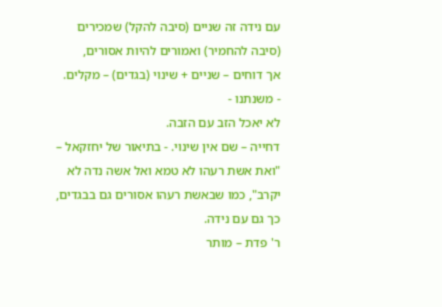עם נידה זה שניים (סיבה להקל) שמכירים (סיבה להחמיר) ואמורים להיות אסורים,
אך דוחים – שניים + שינוי (בגדים) – מקלים.
- משנתנו -
לא יאכל הזב עם הזבה.
דחייה – שם אין שינוי. - בתיאור של יחזקאל – "ואת אשת רעהו לא טמא ואל אשה נדה לא יקרב", כמו שבאשת רעהו אסורים גם בבגדים, כך גם עם נידה.
ר' פדת – מותר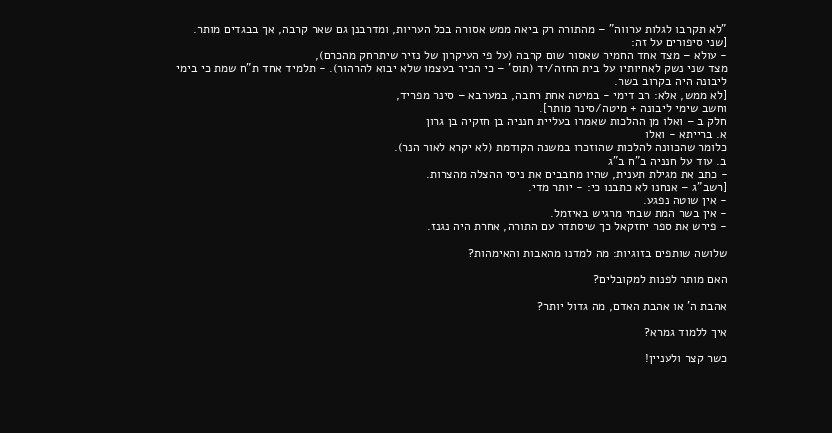"לא תקרבו לגלות ערווה" – מהתורה רק ביאה ממש אסורה בכל העריות, ומדרבנן גם שאר קרבה, אך בבגדים מותר.
[שני סיפורים על זה:
- עולא – מצד אחד החמיר שאסור שום קרבה (על פי העיקרון של נזיר שיתרחק מהכרם),
מצד שני נשק לאחיותיו על בית החזה/יד (תוס' – כי הכיר בעצמו שלא יבוא להרהור). - תלמיד אחד ת"ח שמת כי בימי ליבונה היה בקרוב בשר.
[לא ממש, אלא: רב דימי - במיטה אחת רחבה, במערבא – סינר מפריד,
וחשב שימי ליבונה + מיטה/סינר מותר].
חלק ב – ואלו מן ההלכות שאמרו בעליית חנניה בן חזקיה בן גרון
א. ברייתא - ואלו
כלומר שהכוונה להלכות שהוזכרו במשנה הקודמת (לא יקרא לאור הנר).
ב. עוד על חנניה ב"ח ב"ג
- כתב את מגילת תענית, שהיו מחבבים את ניסי ההצלה מהצרות.
[רשב"ג – אנחנו לא כתבנו כי: - יותר מדי.
- אין שוטה נפגע.
- אין בשר המת שבחי מרגיש באיזמל.
- פירש את ספר יחזקאל כך שיסתדר עם התורה, אחרת היה נגנז.

שלושה שותפים בזוגיות: מה למדנו מהאבות והאימהות?

האם מותר לפנות למקובלים?

אהבת ה' או אהבת האדם, מה גדול יותר?

איך ללמוד גמרא?

כשר קצר ולעניין!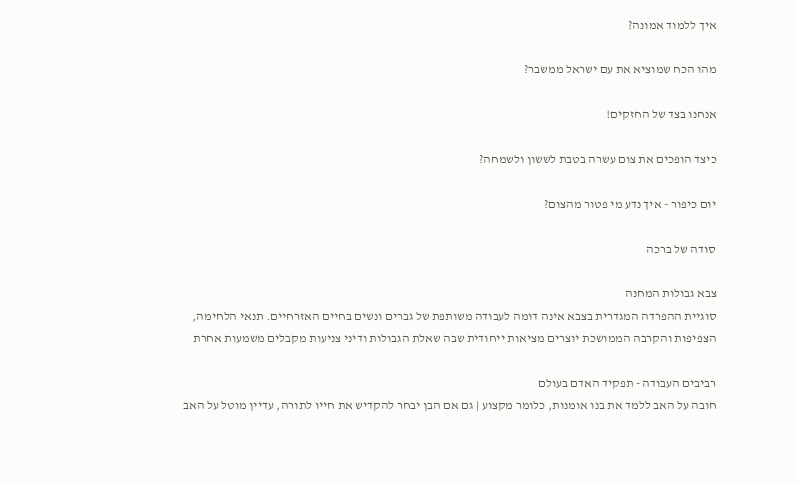איך ללמוד אמונה?

מהו הכח שמוציא את עם ישראל ממשבר?

אנחנו בצד של החזקים!

כיצד הופכים את צום עשרה בטבת לששון ולשמחה?

יום כיפור - איך נדע מי פטור מהצום?

סודה של ברכה

צבא גבולות המחנה
סוגיית ההפרדה המגדרית בצבא אינה דומה לעבודה משותפת של גברים ונשים בחיים האזרחיים. תנאי הלחימה, הצפיפות והקרבה הממושכת יוצרים מציאות ייחודית שבה שאלת הגבולות ודיני צניעות מקבלים משמעות אחרת

רביבים העבודה - תפקיד האדם בעולם
חובה על האב ללמד את בנו אומנות, כלומר מקצוע | גם אם הבן יבחר להקדיש את חייו לתורה, עדיין מוטל על האב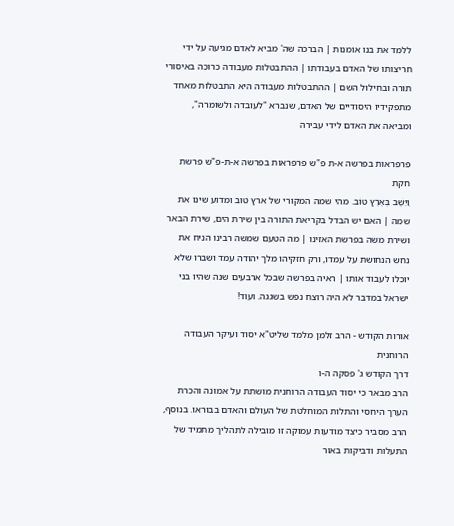ללמד את בנו אומנות | הברכה שה' מביא לאדם מגיעה על ידי חריצותו של האדם בעבודתו | ההתבטלות מעבודה כרוכה באיסורי תורה ובחילול השם | ההתבטלות מעבודה היא התבטלות מאחד מתפקידיו היסודיים של האדם, שנברא "לעובדה ולשומרה", ומביאה את האדם לידי עבירה

פרפראות בפרשה א-ת פ"ש פרפראות בפרשה א-ת-פ"ש פרשת חקת
וַיֵּשֶׁב בְּאֶרֶץ טוֹב. מהי שמה המקורי של ארץ טוב ומדוע שינו את שמה | האם יש הבדל בקריאת התורה בין שירת הים, שירת הבאר ושירת משה בפרשת האזינו | מה הטעם שמשה רבינו הניח את נחש הנחושת על עמדו, ורק חזקיהו מלך יהודה עמד ושברו שלא יוכלו לעבוד אותו | ראיה בפרשה שבכל ארבעים שנה שהיו בני ישראל במדבר לא היה רוצח נפש בשגגה. ועוד!

אורות הקודש - הרב זלמן מלמד שליט"א יסוד ועיקר העבודה הרוחנית
דרך הקודש ג' פסקה ה-ו
הרב מבאר כי יסוד העבודה הרוחנית מושתת על אמונה והכרת הערך היחסי והתלות המוחלטת של העולם והאדם בבוראו. בנוסף, הרב מסביר כיצד מודעות עמוקה זו מובילה לתהליך מתמיד של התעלות ודביקות באור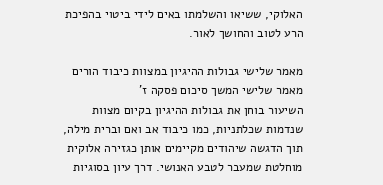האלוקי, ששיאו והשלמתו באים לידי ביטוי בהפיכת הרע לטוב והחושך לאור.

מאמר שלישי גבולות ההיגיון במצוות כיבוד הורים
מאמר שלישי המשך סיכום פסקה ז'
השיעור בוחן את גבולות ההיגיון בקיום מצוות שנדמות שכלתניות, כמו כיבוד אב ואם וברית מילה, תוך הדגשה שיהודים מקיימים אותן כגזירה אלוקית מוחלטת שמעבר לטבע האנושי. דרך עיון בסוגיות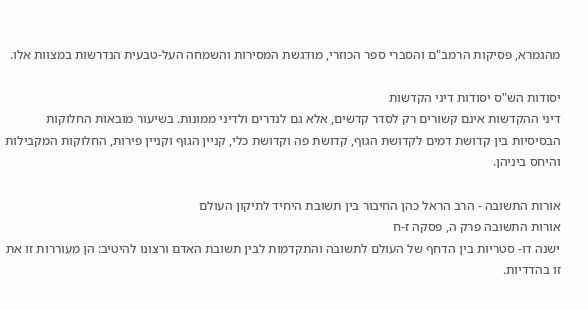מהגמרא, פסיקות הרמב"ם והסברי ספר הכוזרי, מודגשת המסירות והשמחה העל-טבעית הנדרשות במצוות אלו.

יסודות הש"ס יסודות דיני הקדשות
דיני ההקדשות אינם קשורים רק לסדר קדשים, אלא גם לנדרים ולדיני ממונות. בשיעור מובאות החלוקות הבסיסיות בין קדושת דמים לקדושת הגוף, קדושת פה וקדושת כלי, קניין הגוף וקניין פירות, החלוקות המקבילות והיחס ביניהן.

אורות התשובה - הרב הראל כהן החיבור בין תשובת היחיד לתיקון העולם
אורות התשובה פרק ה, פסקה ז-ח
ישנה דו- סטריות בין הדחף של העולם לתשובה והתקדמות לבין תשובת האדם ורצונו להיטיב: הן מעוררות זו את זו בהדדיות.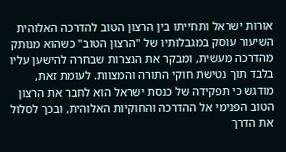אורות ישראל ותחייתו בין הרצון הטוב להדרכה האלוהית
השיעור עוסק במגבלותיו של "הרצון הטוב" כשהוא מנותק מהדרכה מעשית, ומבקר את הנצרות שבחרה להישען עליו בלבד תוך נטישת חוקי התורה והמצוות. לעומת זאת, מודגש כי תפקידה של כנסת ישראל הוא לחבר את הרצון הטוב הפנימי אל ההדרכה והחוקיות האלוהית, ובכך לסלול את הדרך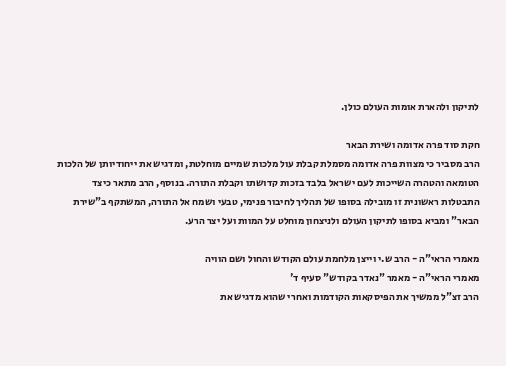לתיקון ולהארת אומות העולם כולן.

חקת סוד פרה אדומה ושירת הבאר
הרב מסביר כי מצוות פרה אדומה מסמלת קבלת עול מלכות שמיים מוחלטת, ומדגיש את ייחודיותן של הלכות הטומאה והטהרה השייכות לעם ישראל בלבד בזכות קדושתו וקבלת התורה. בנוסף, הרב מתאר כיצד התבטלות ראשונית זו מובילה בסופו של תהליך לחיבור פנימי, טבעי ושמח אל התורה, המשתקף ב"שירת הבאר" ומביא בסופו לתיקון העולם ולניצחון מוחלט על המוות ועל יצר הרע.

מאמרי הראי"ה - הרב ש.י וייצן מלחמת עולם הקודש והחול ושם הוויה
מאמרי הראי"ה - מאמר "נאדר בקודש" סעיף ד'
הרב זצ"ל ממשיך את הפיסקאות הקודמות ואחרי שהוא מדגיש את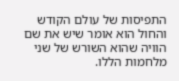התפיסות של עולם הקודש והחול הוא אומר שיש את שם הוויה שהוא השורש של שני מלחמות הללו.